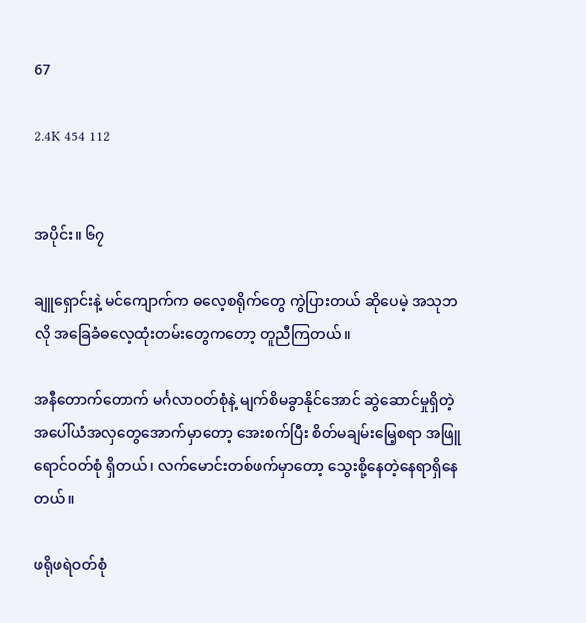67

2.4K 454 112


အပိုင်း။ ၆၇

ချူရှောင်းနဲ့ မင်ကျောက်က ဓလေ့စရိုက်တွေ ကွဲပြားတယ် ဆိုပေမဲ့ အသုဘလို အခြေခံဓလေ့ထုံးတမ်းတွေကတော့ တူညီကြတယ်။

အနီတောက်တောက် မင်္ဂလာဝတ်စုံနဲ့ မျက်စိမခွာနိုင်အောင် ဆွဲဆောင်မှုရှိတဲ့ အပေါ်ယံအလှတွေအောက်မှာတော့ အေးစက်ပြီး စိတ်မချမ်းမြေ့စရာ အဖြူရောင်ဝတ်စုံ ရှိတယ်၊ လက်မောင်းတစ်ဖက်မှာတော့ သွေးစို့နေတဲ့နေရာရှိနေတယ်။

ဖရိုဖရဲဝတ်စုံ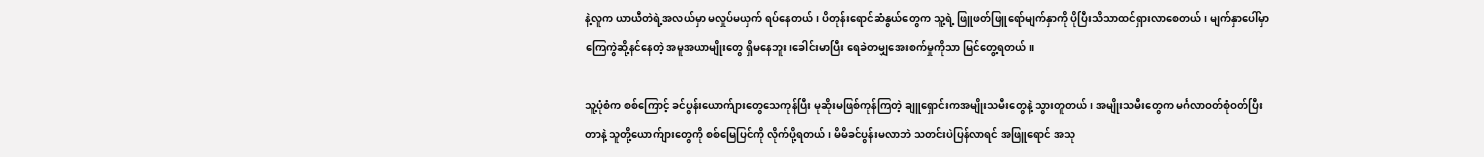နဲ့လူက ယာယီတဲရဲ့အလယ်မှာ မလှုပ်မယှက် ရပ်နေတယ်၊ ပိတုန်းရောင်ဆံနွယ်တွေက သူ့ရဲ့ ဖြူဖတ်ဖြူရော်မျက်နှာကို ပိုပြီးသိသာထင်ရှားလာစေတယ်၊ မျက်နှာပေါ်မှာ ကြေကွဲဆို့နင်နေတဲ့ အမူအယာမျိုးတွေ ရှိမနေဘူး၊ခေါင်းမာပြီး ရေခဲတမျှအေးစက်မှုကိုသာ မြင်တွေ့ရတယ်။

သူ့ပုံစံက စစ်ကြောင့် ခင်ပွန်းယောက်ျားတွေသေကုန်ပြီး မုဆိုးမဖြစ်ကုန်ကြတဲ့ ချူရှောင်းကအမျိုးသမီးတွေနဲ့ သွားတူတယ်၊ အမျိုးသမီးတွေက မင်္ဂလာဝတ်စုံဝတ်ပြီးတာနဲ့ သူတို့ယောက်ျားတွေကို စစ်မြေပြင်ကို လိုက်ပို့ရတယ်၊ မိမိခင်ပွန်းမလာဘဲ သတင်းပဲပြန်လာရင် အဖြူရောင် အသု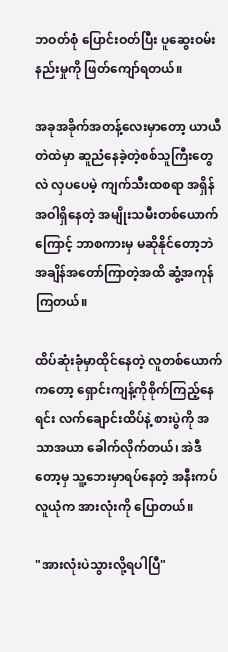ဘဝတ်စုံ ပြောင်းဝတ်ပြီး ပူဆွေးဝမ်းနည်းမှုကို ဖြတ်ကျော်ရတယ်။

အခုအခိုက်အတန့်လေးမှာတော့ ယာယီတဲထဲမှာ ဆူညံနေခဲ့တဲ့စစ်သူကြီးတွေလဲ လှပပေမဲ့ ကျက်သီးထစရာ အရှိန်အဝါရှိနေတဲ့ အမျိုးသမီးတစ်ယောက်ကြောင့် ဘာစကားမှ မဆိုနိုင်တော့ဘဲ အချိန်အတော်ကြာတဲ့အထိ ဆွံ့အကုန်ကြတယ်။

ထိပ်ဆုံးခုံမှာထိုင်နေတဲ့ လူတစ်ယောက်ကတော့ ရှောင်းကျန့်ကိုစိုက်ကြည့်နေရင်း လက်ချောင်းထိပ်နဲ့ စားပွဲကို အသာအယာ ခေါက်လိုက်တယ်၊ အဲဒီတော့မှ သူ့ဘေးမှာရပ်နေတဲ့ အနီးကပ်လူယုံက အားလုံးကို ပြောတယ်။

"အားလုံးပဲသွားလို့ရပါပြီ"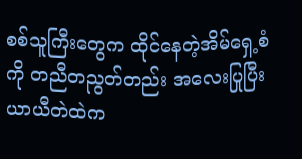စစ်သူကြီးတွေက ထိုင်နေတဲ့အိမ်ရှေ့စံကို တညီတညွတ်တည်း အလေးပြုပြီး ယာယီတဲထဲက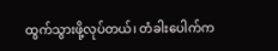ထွက်သွားဖို့လုပ်တယ်၊ တံခါးပေါက်က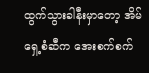ထွက်သွားခါနီးမှာတော့ အိမ်ရှေ့စံဆီက အေးစက်စက်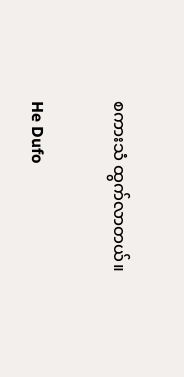စကားသံ ထွက်လာတယ်။

He Dufo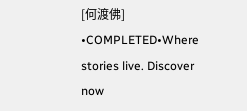[何渡佛] •COMPLETED•Where stories live. Discover now